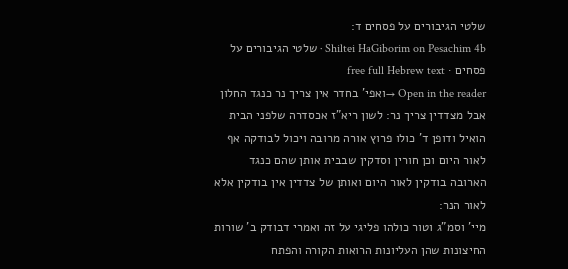שלטי הגיבורים על פסחים ד:
Shiltei HaGiborim on Pesachim 4b · שלטי הגיבורים על פסחים · free full Hebrew text
Open in the reader →ואפי' בחדר אין צריך נר כנגד החלון אבל מצדדין צריך נר: לשון ריא"ז אכסדרה שלפני הבית הואיל ודופן ד' כולו פרוץ אורה מרובה ויכול לבודקה אף לאור היום וכן חורין וסדקין שבבית אותן שהם כנגד הארובה בודקין לאור היום ואותן של צדדין אין בודקין אלא לאור הנר:
מיי' וסמ"ג וטור כולהו פליגי על זה ואמרי דבודק ב' שורות החיצונות שהן העליונות הרואות הקורה והפתח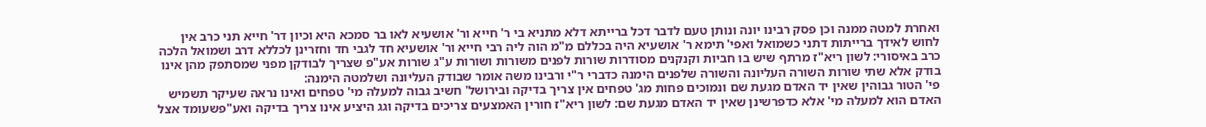ואחרת למטה ממנה וכן פסק רבינו יונה ונותן טעם לדבר דכל ברייתא דלא מתניא בי ר' חייא ור' אושעיא לאו בר סמכא היא וכיון דר' חייא תני כרב אין לחוש לאידך ברייתות דתני כשמואל ואפי' תימא ר' אושעיא היה בכללם מ"מ הוה ליה רבי חייא ור' אושעיא חד לגבי חד וחזרינן לכללא דרב ושמואל הלכה כרב באיסורי: לשון ריא"ז מרתף שיש בו חביות וקנקנים מסודרות שורות לפנים משורות ושורות ע"ג שורות אע"פ שצריך לבודקן מפני שמסתפק מהן אינו בודק אלא שתי שורות השורה העליונה והשורה שלפנים הימנה כדברי ר"י ורבינו משה אומר שבודק העליונה ושלמטה הימנה:
פי' הטור גבוהין שאין יד האדם מגעת שם ונמוכים פחות מג' טפחים אין צריך בדיקה ובירושל' חשיב גבוה למעלה מי' טפחים ואינו נראה שעיקר תשמיש האדם הוא למעלה מי' אלא כדפרשינן שאין יד האדם מגעת שם: לשון ריא"ז חורין האמצעים צריכים בדיקה וגג היציע אינו צריך בדיקה ואע"פשעומד אצל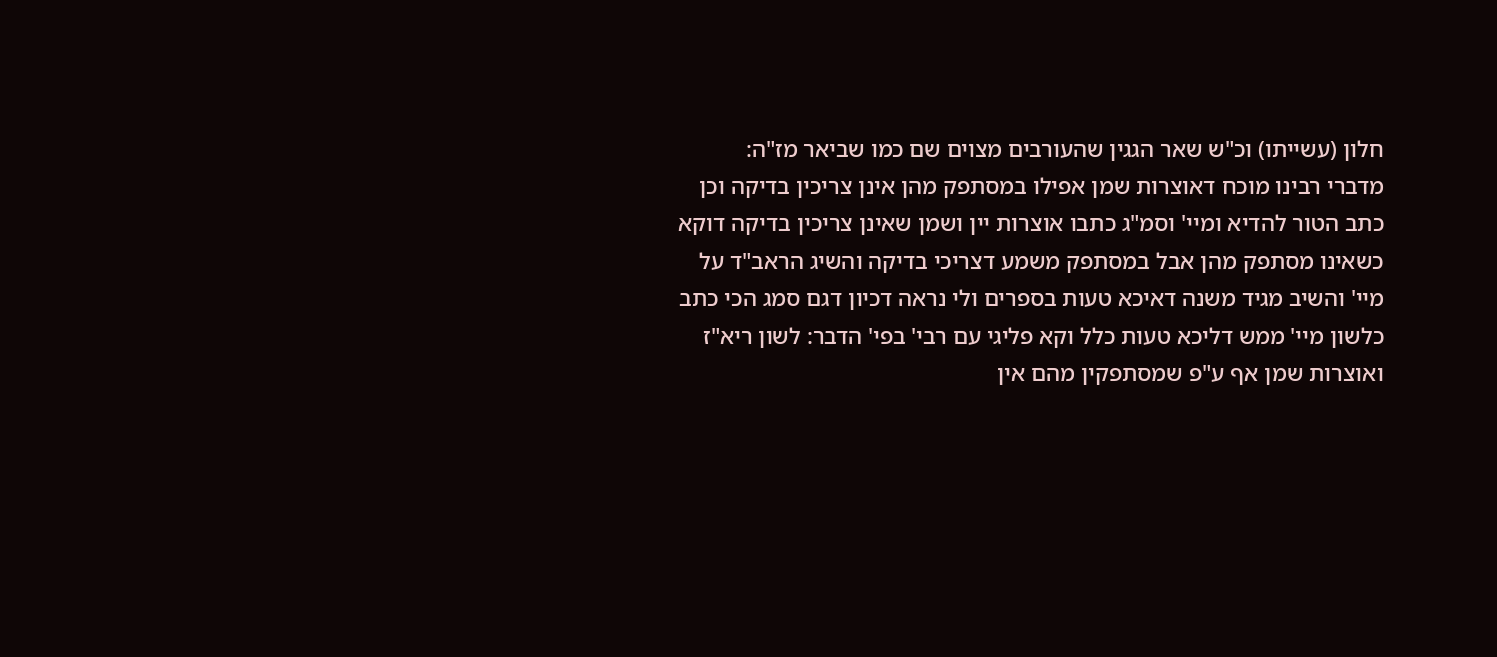חלון (עשייתו) וכ"ש שאר הגגין שהעורבים מצוים שם כמו שביאר מז"ה:
מדברי רבינו מוכח דאוצרות שמן אפילו במסתפק מהן אינן צריכין בדיקה וכן כתב הטור להדיא ומיי' וסמ"ג כתבו אוצרות יין ושמן שאינן צריכין בדיקה דוקא כשאינו מסתפק מהן אבל במסתפק משמע דצריכי בדיקה והשיג הראב"ד על מיי' והשיב מגיד משנה דאיכא טעות בספרים ולי נראה דכיון דגם סמג הכי כתב כלשון מיי' ממש דליכא טעות כלל וקא פליגי עם רבי' בפי' הדבר: לשון ריא"ז ואוצרות שמן אף ע"פ שמסתפקין מהם אין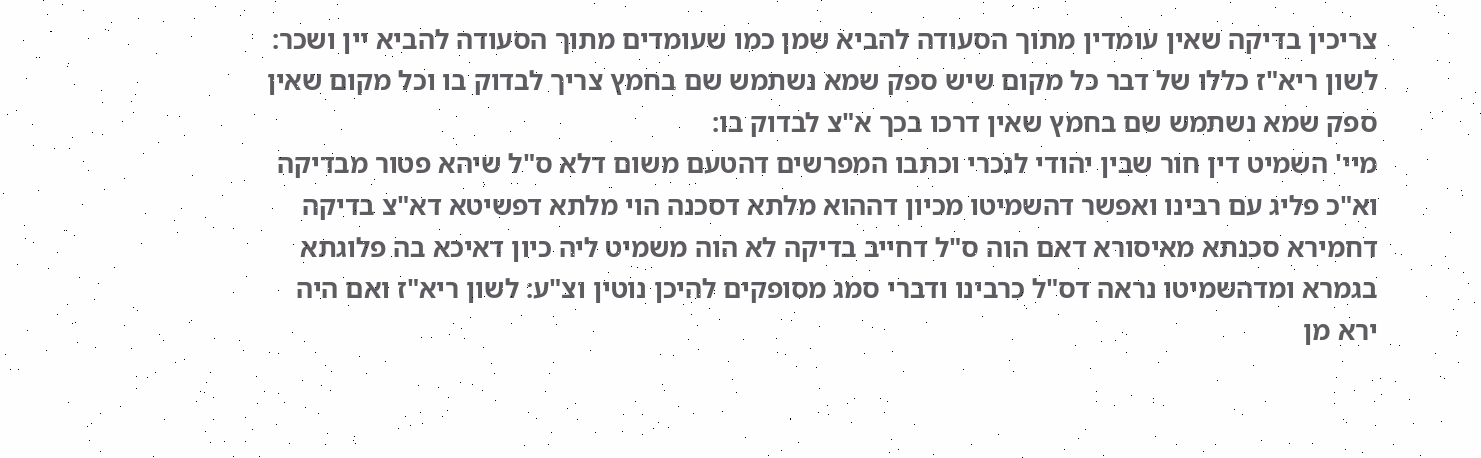צריכין בדיקה שאין עומדין מתוך הסעודה להביא שמן כמו שעומדים מתוך הסעודה להביא יין ושכר:
לשון ריא"ז כללו של דבר כל מקום שיש ספק שמא נשתמש שם בחמץ צריך לבדוק בו וכל מקום שאין ספק שמא נשתמש שם בחמץ שאין דרכו בכך א"צ לבדוק בו:
מיי' השמיט דין חור שבין יהודי לנכרי וכתבו המפרשים דהטעם משום דלא ס"ל שיהא פטור מבדיקה וא"כ פליג עם רבינו ואפשר דהשמיטו מכיון דההוא מלתא דסכנה הוי מלתא דפשיטא דא"צ בדיקה דחמירא סכנתא מאיסורא דאם הוה ס"ל דחייב בדיקה לא הוה משמיט ליה כיון דאיכא בה פלוגתא בגמרא ומדהשמיטו נראה דס"ל כרבינו ודברי סמג מסופקים להיכן נוטין וצ"ע: לשון ריא"ז ואם היה ירא מן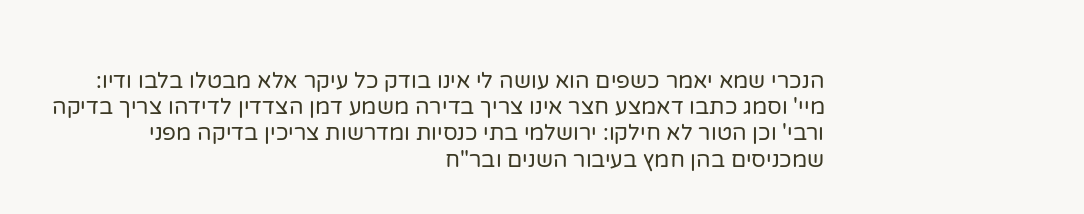הנכרי שמא יאמר כשפים הוא עושה לי אינו בודק כל עיקר אלא מבטלו בלבו ודיו:
מיי' וסמג כתבו דאמצע חצר אינו צריך בדירה משמע דמן הצדדין לדידהו צריך בדיקה ורבי' וכן הטור לא חילקו: ירושלמי בתי כנסיות ומדרשות צריכין בדיקה מפני שמכניסים בהן חמץ בעיבור השנים ובר"ח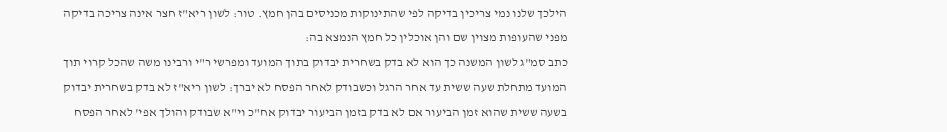הילכך שלנו נמי צריכין בדיקה לפי שהתינוקות מכניסים בהן חמץ. טור: לשון ריא"ז חצר אינה צריכה בדיקה מפני שהעופות מצוין שם והן אוכלין כל חמץ הנמצא בה:
כתב סמ"ג לשון המשנה כך הוא לא בדק בשחרית יבדוק בתוך המועד ומפרשי ר"י ורבינו משה שהכל קרוי תוך המועד מתחלת שעה ששית עד אחר הרגל וכשבודק לאחר הפסח לא יברך: לשון ריא"ז לא בדק בשחרית יבדוק בשעה ששית שהוא זמן הביעור אם לא בדק בזמן הביעור יבדוק אח"כ וי"א שבודק והולך אפי' לאחר הפסח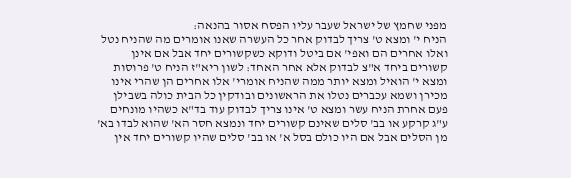מפני שחמץ של ישראל שעבר עליו הפסח אסור בהנאה:
הניח י' ומצא ט' צריך לבדוק אחר כל העשרה שאנו אומרים מה שהניח נטל ואלו אחרים הם ואפי' אם ביטל ודוקא כשקשורים יחד אבל אם אינן קשורים ביחד א"צ לבדוק אלא אחר האחד: לשון ריא"ז הניח ט' פרוסות ומצא י' הואיל ומצא יותר ממה שהניח אומרי' אלו אחרים הן שהרי אינו מכירן ושמא עכברים נטלו את הראשונים ובודקין כל הבית כולה בשבילן פעם אחרת הניח עשר ומצא ט' אינו צריך לבדוק עוד בד"א כשהיו מונחים ע"ג קרקע או בב' סלים שאינם קשורים יחד ונמצא חסר הא' שהוא לבדו בא' מן הסלים אבל אם היו כולם בסל א' או בב' סלים שהיו קשורים יחד אין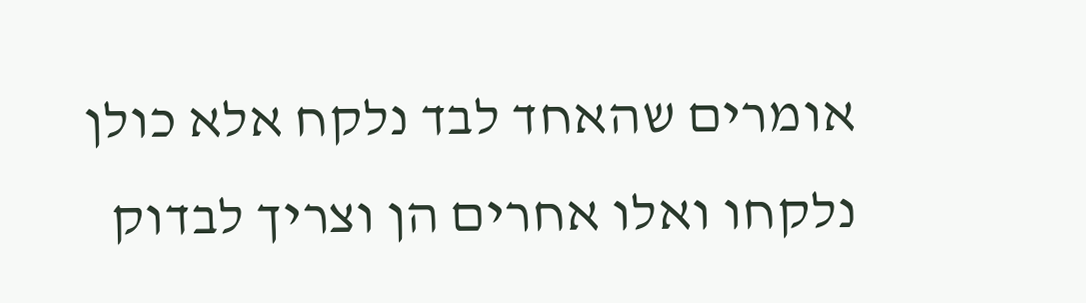אומרים שהאחד לבד נלקח אלא כולן נלקחו ואלו אחרים הן וצריך לבדוק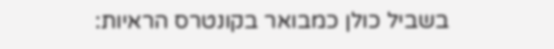בשביל כולן כמבואר בקונטרס הראיות: